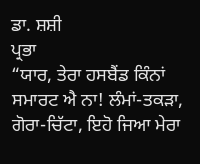ਡਾ. ਸ਼ਸ਼ੀ
ਪ੍ਰਭਾ
“ਯਾਰ, ਤੇਰਾ ਹਸਬੈਂਡ ਕਿੰਨਾਂ ਸਮਾਰਟ ਐ ਨਾ! ਲੰਮਾਂ-ਤਕੜਾ, ਗੋਰਾ-ਚਿੱਟਾ, ਇਹੋ ਜਿਆ ਮੇਰਾ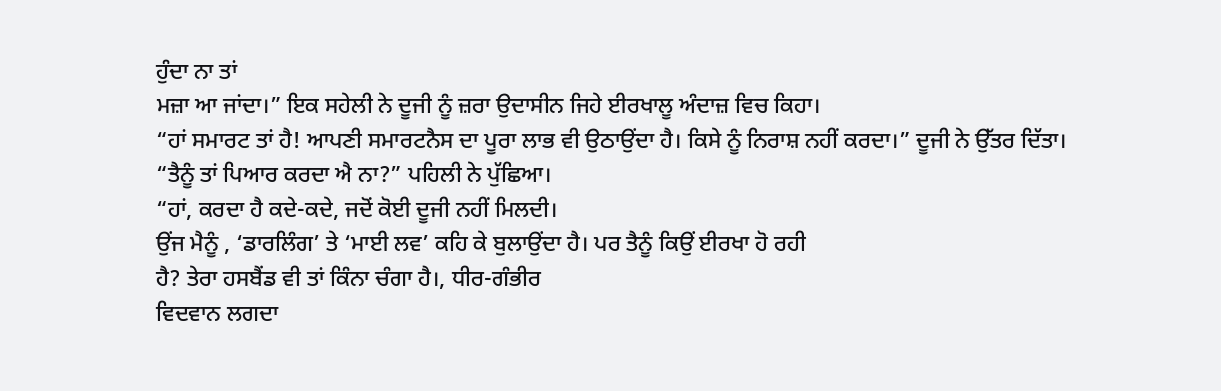ਹੁੰਦਾ ਨਾ ਤਾਂ
ਮਜ਼ਾ ਆ ਜਾਂਦਾ।” ਇਕ ਸਹੇਲੀ ਨੇ ਦੂਜੀ ਨੂੰ ਜ਼ਰਾ ਉਦਾਸੀਨ ਜਿਹੇ ਈਰਖਾਲੂ ਅੰਦਾਜ਼ ਵਿਚ ਕਿਹਾ।
“ਹਾਂ ਸਮਾਰਟ ਤਾਂ ਹੈ! ਆਪਣੀ ਸਮਾਰਟਨੈਸ ਦਾ ਪੂਰਾ ਲਾਭ ਵੀ ਉਠਾਉਂਦਾ ਹੈ। ਕਿਸੇ ਨੂੰ ਨਿਰਾਸ਼ ਨਹੀਂ ਕਰਦਾ।” ਦੂਜੀ ਨੇ ਉੱਤਰ ਦਿੱਤਾ।
“ਤੈਨੂੰ ਤਾਂ ਪਿਆਰ ਕਰਦਾ ਐ ਨਾ?” ਪਹਿਲੀ ਨੇ ਪੁੱਛਿਆ।
“ਹਾਂ, ਕਰਦਾ ਹੈ ਕਦੇ-ਕਦੇ, ਜਦੋਂ ਕੋਈ ਦੂਜੀ ਨਹੀਂ ਮਿਲਦੀ।
ਉਂਜ ਮੈਨੂੰ , ‘ਡਾਰਲਿੰਗ’ ਤੇ ‘ਮਾਈ ਲਵ’ ਕਹਿ ਕੇ ਬੁਲਾਉਂਦਾ ਹੈ। ਪਰ ਤੈਨੂੰ ਕਿਉਂ ਈਰਖਾ ਹੋ ਰਹੀ
ਹੈ? ਤੇਰਾ ਹਸਬੈਂਡ ਵੀ ਤਾਂ ਕਿੰਨਾ ਚੰਗਾ ਹੈ।, ਧੀਰ-ਗੰਭੀਰ
ਵਿਦਵਾਨ ਲਗਦਾ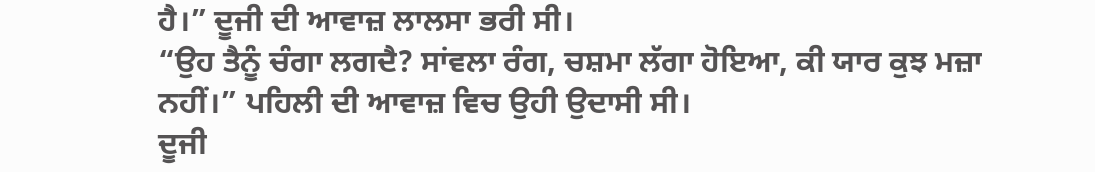ਹੈ।” ਦੂਜੀ ਦੀ ਆਵਾਜ਼ ਲਾਲਸਾ ਭਰੀ ਸੀ।
“ਉਹ ਤੈਨੂੰ ਚੰਗਾ ਲਗਦੈ? ਸਾਂਵਲਾ ਰੰਗ, ਚਸ਼ਮਾ ਲੱਗਾ ਹੋਇਆ, ਕੀ ਯਾਰ ਕੁਝ ਮਜ਼ਾ ਨਹੀਂ।” ਪਹਿਲੀ ਦੀ ਆਵਾਜ਼ ਵਿਚ ਉਹੀ ਉਦਾਸੀ ਸੀ।
ਦੂਜੀ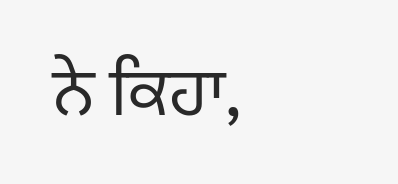ਨੇ ਕਿਹਾ,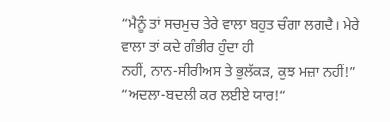“ਮੈਨੂੰ ਤਾਂ ਸਚਮੁਚ ਤੇਰੇ ਵਾਲਾ ਬਹੁਤ ਚੰਗਾ ਲਗਦੈ। ਮੇਰੇ ਵਾਲਾ ਤਾਂ ਕਦੇ ਗੰਭੀਰ ਹੁੰਦਾ ਹੀ
ਨਹੀਂ, ਨਾਨ-ਸੀਰੀਅਸ ਤੇ ਭੁਲੱਕੜ, ਕੁਝ ਮਜ਼ਾ ਨਹੀਂ!”
“ਅਦਲਾ-ਬਦਲੀ ਕਰ ਲਈਏ ਯਾਰ!“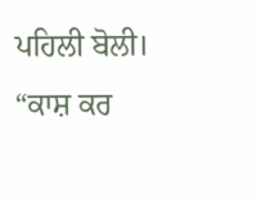ਪਹਿਲੀ ਬੋਲੀ।
“ਕਾਸ਼ ਕਰ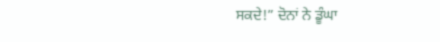ਸਕਦੇ!” ਦੋਨਾਂ ਨੇ ਡੂੰਘਾ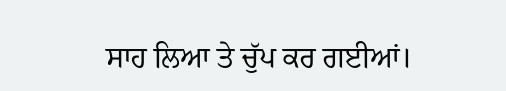ਸਾਹ ਲਿਆ ਤੇ ਚੁੱਪ ਕਰ ਗਈਆਂ।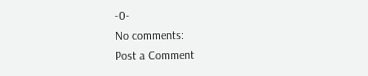-0-
No comments:
Post a Comment